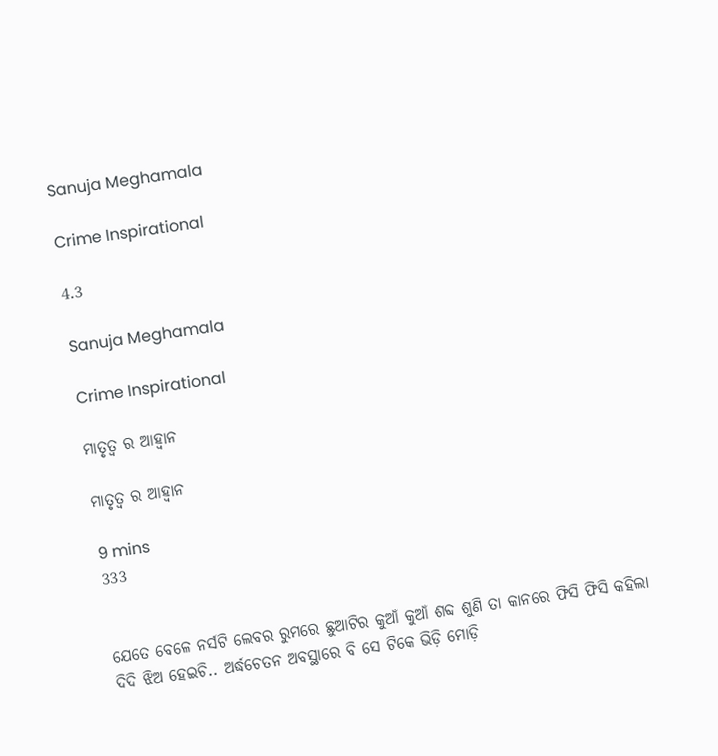Sanuja Meghamala

Crime Inspirational

4.3

Sanuja Meghamala

Crime Inspirational

ମାତୃତ୍ଵ ର ଆହ୍ବାନ

ମାତୃତ୍ଵ ର ଆହ୍ବାନ

9 mins
333


ଯେତେ ବେଳେ ନର୍ସଟି ଲେବର ରୁମରେ ଛୁଆଟିର କୁଆଁ କୁଆଁ ଶବ୍ଦ ଶୁଣି ତା କାନରେ ଫିସି ଫିସି କହିଲା ଦିଦି ଝିଅ ହେଇଚି.. ଅର୍ଦ୍ଧଚେତନ ଅବସ୍ଥାରେ ବି ସେ ଟିକେ ଭିଡ଼ି ମୋଡ଼ି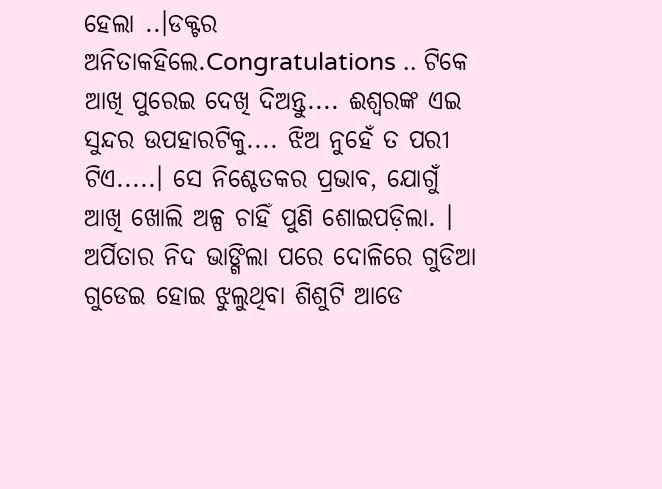ହେଲା ..।ଡକ୍ଟର ଅନିତାକହିଲେ.Congratulations .. ଟିକେ ଆଖି ପୁରେଇ ଦେଖି ଦିଅନ୍ତୁ.... ଈଶ୍ଵରଙ୍କ ଏଇ  ସୁନ୍ଦର ଉପହାରଟିକୁ.... ଝିଅ ନୁହେଁ ତ ପରୀ ଟିଏ.....। ସେ ନିଶ୍ଚେତକର ପ୍ରଭାବ, ଯୋଗୁଁ ଆଖି ଖୋଲି ଅଳ୍ପ ଚାହିଁ ପୁଣି ଶୋଇପଡ଼ିଲା. ।    ଅର୍ପିତାର ନିଦ ଭାଙ୍ଗିଲା ପରେ ଦୋଳିରେ ଗୁଡିଆ ଗୁଡେଇ ହୋଇ ଝୁଲୁଥିବା ଶିଶୁଟି ଆଡେ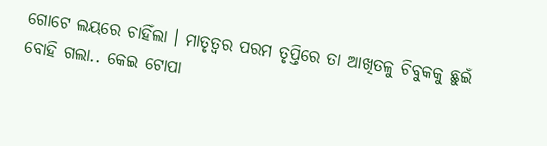ଗୋଟେ ଲୟରେ ଚାହିଁଲା । ମାତୃତ୍ଵର ପରମ ତୃପ୍ତିରେ ତା ଆଖିତଳୁ ଚିବୁକକୁ ଛୁଇଁ ବୋହି ଗଲା.. କେଇ ଟୋପା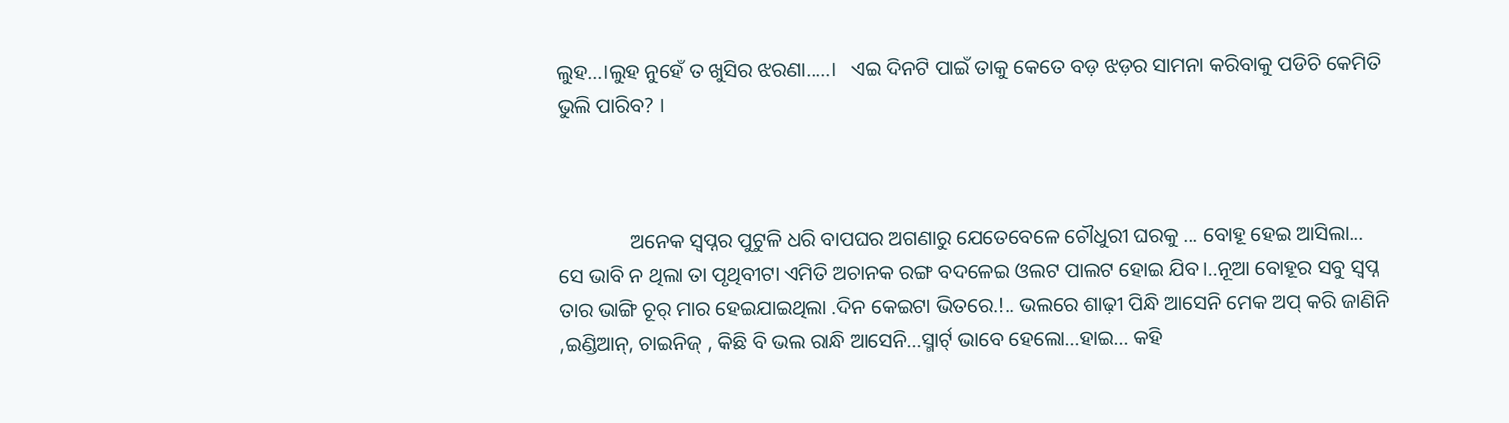ଲୁହ...।ଲୁହ ନୁହେଁ ତ ଖୁସିର ଝରଣା.....।   ଏଇ ଦିନଟି ପାଇଁ ତାକୁ କେତେ ବଡ଼ ଝଡ଼ର ସାମନା କରିବାକୁ ପଡିଚି କେମିତି ଭୁଲି ପାରିବ? ।



              ଅନେକ ସ୍ୱପ୍ନର ପୁଟୁଳି ଧରି ବାପଘର ଅଗଣାରୁ ଯେତେବେଳେ ଚୌଧୁରୀ ଘରକୁ ... ବୋହୂ ହେଇ ଆସିଲା... ସେ ଭାବି ନ ଥିଲା ତା ପୃଥିବୀଟା ଏମିତି ଅଚାନକ ରଙ୍ଗ ବଦଳେଇ ଓଲଟ ପାଲଟ ହୋଇ ଯିବ।..ନୂଆ ବୋହୂର ସବୁ ସ୍ଵପ୍ନ ତାର ଭାଙ୍ଗି ଚୂର୍ ମାର ହେଇଯାଇଥିଲା .ଦିନ କେଇଟା ଭିତରେ.!.. ଭଲରେ ଶାଢ଼ୀ ପିନ୍ଧି ଆସେନି ମେକ ଅପ୍ କରି ଜାଣିନି ,ଇଣ୍ଡିଆନ୍, ଚାଇନିଜ୍ , କିଛି ବି ଭଲ ରାନ୍ଧି ଆସେନି...ସ୍ମାର୍ଟ୍ ଭାବେ ହେଲୋ...ହାଇ... କହି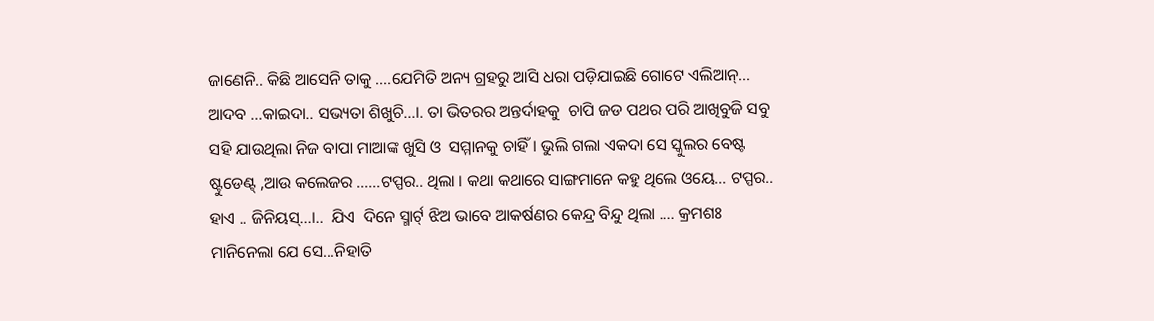ଜାଣେନି.. କିଛି ଆସେନି ତାକୁ ....ଯେମିତି ଅନ୍ୟ ଗ୍ରହରୁ ଆସି ଧରା ପଡ଼ିଯାଇଛି ଗୋଟେ ଏଲିଆନ୍... ଆଦବ ...କାଇଦା.. ସଭ୍ୟତା ଶିଖୁଚି...।. ତା ଭିତରର ଅନ୍ତର୍ଦାହକୁ  ଚାପି ଜଡ ପଥର ପରି ଆଖିବୁଜି ସବୁ ସହି ଯାଉଥିଲା ନିଜ ବାପା ମାଆଙ୍କ ଖୁସି ଓ  ସମ୍ମାନକୁ ଚାହିଁ। ଭୁଲି ଗଲା ଏକଦା ସେ ସ୍କୁଲର ବେଷ୍ଟ ଷ୍ଟୁଡେଣ୍ଟ୍ ,ଆଉ କଲେଜର ......ଟପ୍ପର.. ଥିଲା । କଥା କଥାରେ ସାଙ୍ଗମାନେ କହୁ ଥିଲେ ଓୟେ... ଟପ୍ପର.. ହାଏ .. ଜିନିୟସ୍...।..  ଯିଏ  ଦିନେ ସ୍ମାର୍ଟ୍ ଝିଅ ଭାବେ ଆକର୍ଷଣର କେନ୍ଦ୍ର ବିନ୍ଦୁ ଥିଲା .... କ୍ରମଶଃ ମାନିନେଲା ଯେ ସେ...ନିହାତି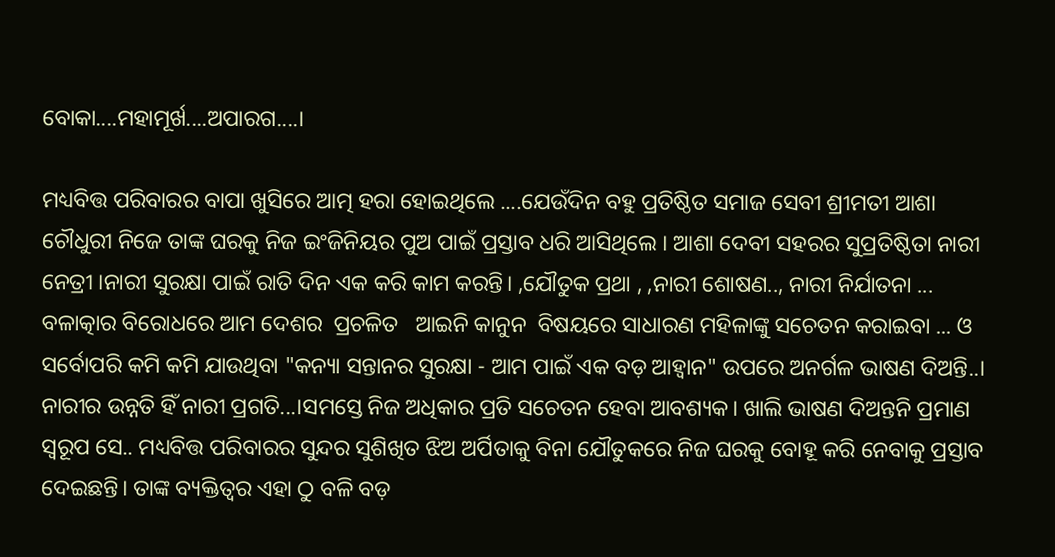ବୋକା....ମହାମୂର୍ଖ....ଅପାରଗ....।

ମଧ୍ୟବିତ୍ତ ପରିବାରର ବାପା ଖୁସିରେ ଆତ୍ମ ହରା ହୋଇଥିଲେ ....ଯେଉଁଦିନ ବହୁ ପ୍ରତିଷ୍ଠିତ ସମାଜ ସେବୀ ଶ୍ରୀମତୀ ଆଶା ଚୌଧୁରୀ ନିଜେ ତାଙ୍କ ଘରକୁ ନିଜ ଇଂଜିନିୟର ପୁଅ ପାଇଁ ପ୍ରସ୍ତାବ ଧରି ଆସିଥିଲେ । ଆଶା ଦେବୀ ସହରର ସୁପ୍ରତିଷ୍ଠିତା ନାରୀ ନେତ୍ରୀ ।ନାରୀ ସୁରକ୍ଷା ପାଇଁ ରାତି ଦିନ ଏକ କରି କାମ କରନ୍ତି। ,ଯୌତୁକ ପ୍ରଥା , ,ନାରୀ ଶୋଷଣ.., ନାରୀ ନିର୍ଯାତନା ... ବଳାତ୍କାର ବିରୋଧରେ ଆମ ଦେଶର  ପ୍ରଚଳିତ   ଆଇନି କାନୁନ  ବିଷୟରେ ସାଧାରଣ ମହିଳାଙ୍କୁ ସଚେତନ କରାଇବା ... ଓ ସର୍ବୋପରି କମି କମି ଯାଉଥିବା "କନ୍ୟା ସନ୍ତାନର ସୁରକ୍ଷା - ଆମ ପାଇଁ ଏକ ବଡ଼ ଆହ୍ୱାନ" ଉପରେ ଅନର୍ଗଳ ଭାଷଣ ଦିଅନ୍ତି..। ନାରୀର ଉନ୍ନତି ହିଁ ନାରୀ ପ୍ରଗତି...।ସମସ୍ତେ ନିଜ ଅଧିକାର ପ୍ରତି ସଚେତନ ହେବା ଆବଶ୍ୟକ। ଖାଲି ଭାଷଣ ଦିଅନ୍ତନି ପ୍ରମାଣ ସ୍ବରୂପ ସେ.. ମଧ୍ୟବିତ୍ତ ପରିବାରର ସୁନ୍ଦର ସୁଶିଖିତ ଝିଅ ଅର୍ପିତାକୁ ବିନା ଯୌତୁକରେ ନିଜ ଘରକୁ ବୋହୂ କରି ନେବାକୁ ପ୍ରସ୍ତାବ ଦେଇଛନ୍ତି। ତାଙ୍କ ବ୍ୟକ୍ତିତ୍ଵର ଏହା ଠୁ ବଳି ବଡ଼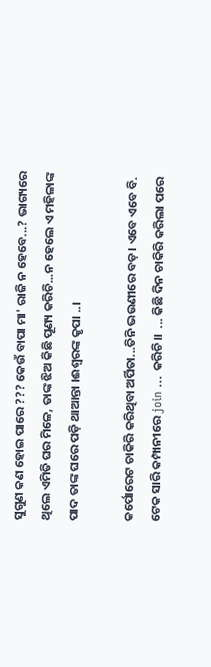ସୁଗୁଣ କଣ ହୋଇ ପାରେ ??? କେଉଁ ବାପା ମା' ରାଜି ନ ହେବେ...? ଭାଗ୍ୟରେ ଥିଲେ ଏମିତି ଘର ମିଳେ, ତାଙ୍କ ଝିଅ କିଛି ପୂଣ୍ୟ କରିଚି...ନ ହେଲେ ଏ ମହିଳାଙ୍କ ପାଦ ତାଙ୍କ ଘରେ ପଡ଼ି ଥାଆନ୍ତା ।ଈଶ୍ଵରଙ୍କ କୃପା ..।

କର୍ପୋରେଟ ଚାକିରି କରିଥିବା ଅର୍ପିତା...ତିନି ଭଉଣୀରେ ବଡ଼। ଏବେ ଏବେ ବି. ଟେକ ସାରି କମ୍ପାନୀରେ join ... କରିଚି।।  ... କିଛି ଦିନ ଚାକିରି କରିଲା ପରେ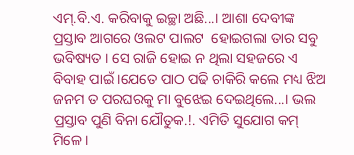ଏମ୍.ବି.ଏ. କରିବାକୁ ଇଚ୍ଛା ଅଛି...। ଆଶା ଦେବୀଙ୍କ ପ୍ରସ୍ତାବ ଆଗରେ ଓଲଟ ପାଲଟ  ହୋଇଗଲା ତାର ସବୁ ଭବିଷ୍ୟତ । ସେ ରାଜି ହୋଇ ନ ଥିଲା ସହଜରେ ଏ ବିବାହ ପାଇଁ ।ଯେତେ ପାଠ ପଢି ଚାକିରି କଲେ ମଧ୍ୟ ଝିଅ ଜନମ ତ ପରଘରକୁ ମା ବୁଝେଇ ଦେଇଥିଲେ...। ଭଲ ପ୍ରସ୍ତାବ ପୁଣି ବିନା ଯୌତୁକ.!. ଏମିତି ସୁଯୋଗ କମ୍ ମିଳେ ।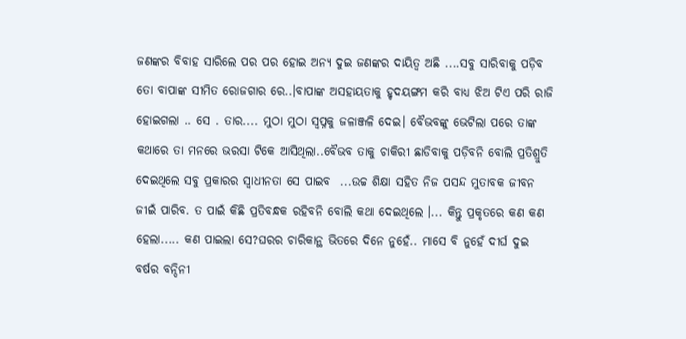ଜଣଙ୍କର ବିବାହ ସାରିଲେ ପର ପର ହୋଇ ଅନ୍ୟ ଦୁଇ ଜଣଙ୍କର ଦାୟିତ୍ଵ ଅଛି ....ସବୁ ସାରିବାକୁ ପଡ଼ିବ ତୋ ବାପାଙ୍କ ସୀମିତ ରୋଜଗାର ରେ..।ବାପାଙ୍କ ଅସହାୟତାକୁ ହୃଦୟଙ୍ଗମ କରି ବାଧ୍ୟ ଝିଅ ଟିଏ ପରି ରାଜି ହୋଇଗଲା .. ସେ . ତାର.... ମୁଠା ମୁଠା ସ୍ୱପ୍ନକୁ ଜଳାଞ୍ଜଳି ଦେଇ। ବୈଭବଙ୍କୁ ଭେଟିଲା ପରେ ତାଙ୍କ କଥାରେ ତା ମନରେ ଭରସା ଟିକେ ଆସିଥିଲା..ବୈଭବ ତାକୁ ଚାକିରୀ ଛାଡିବାକୁ ପଡ଼ିବନି ବୋଲି ପ୍ରତିଶ୍ରୁତି ଦେଇଥିଲେ ସବୁ ପ୍ରକାରର ସ୍ଵାଧୀନତା ସେ ପାଇବ  ...ଉଚ୍ଚ ଶିକ୍ଷା ସହିତ ନିଜ ପସନ୍ଦ ମୁତାବକ ଜୀବନ ଜୀଇଁ ପାରିବ. ତ ପାଇଁ କିଛି ପ୍ରତିବନ୍ଧକ ରହିବନି ବୋଲି କଥା ଦେଇଥିଲେ ।... କିନ୍ତୁ ପ୍ରକୃତରେ କଣ କଣ ହେଲା..... କଣ ପାଇଲା ସେ?ଘରର ଚାରିକାନ୍ଥ ଭିତରେ ଦିନେ ନୁହେଁ.. ମାସେ ବି ନୁହେଁ ଦୀର୍ଘ ଦୁଇ ବର୍ଷର ବନ୍ଦିନୀ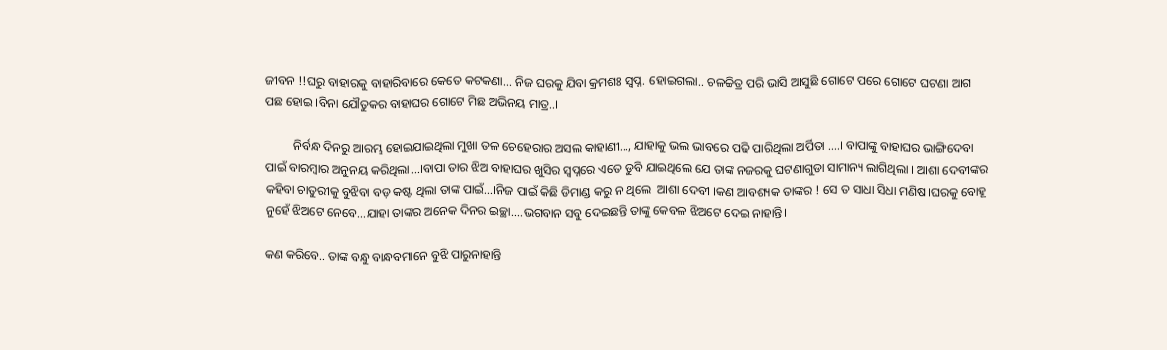ଜୀବନ !!ଘରୁ ବାହାରକୁ ବାହାରିବାରେ କେତେ କଟକଣା... ନିଜ ଘରକୁ ଯିବା କ୍ରମଶଃ ସ୍ୱପ୍ନ. ହୋଇଗଲା.. ଚଳଚ୍ଚିତ୍ର ପରି ଭାସି ଆସୁଛି ଗୋଟେ ପରେ ଗୋଟେ ଘଟଣା ଆଗ ପଛ ହୋଇ ।ବିନା ଯୌତୁକର ବାହାଘର ଗୋଟେ ମିଛ ଅଭିନୟ ମାତ୍ର..।

         ନିର୍ବନ୍ଧ ଦିନରୁ ଆରମ୍ଭ ହୋଇଯାଇଥିଲା ମୁଖା ତଳ ଚେହେରାର ଅସଲ କାହାଣୀ..., ଯାହାକୁ ଭଲ ଭାବରେ ପଢି ପାରିଥିଲା ଅର୍ପିତା ....। ବାପାଙ୍କୁ ବାହାଘର ଭାଙ୍ଗିଦେବା ପାଇଁ ବାରମ୍ବାର ଅନୁନୟ କରିଥିଲା...।ବାପା ତାର ଝିଅ ବାହାଘର ଖୁସିର ସ୍ୱପ୍ନରେ ଏତେ ଡୁବି ଯାଇଥିଲେ ଯେ ତାଙ୍କ ନଜରକୁ ଘଟଣାଗୁଡା ସାମାନ୍ୟ ଲାଗିଥିଲା । ଆଶା ଦେବୀଙ୍କର କହିବା ଚାତୁରୀକୁ ବୁଝିବା ବଡ଼ କଷ୍ଟ ଥିଲା ତାଙ୍କ ପାଇଁ...।ନିଜ ପାଇଁ କିଛି ଡିମାଣ୍ଡ କରୁ ନ ଥିଲେ  ଆଶା ଦେବୀ ।କଣ ଆବଶ୍ୟକ ତାଙ୍କର ! ସେ ତ ସାଧା ସିଧା ମଣିଷ।ଘରକୁ ବୋହୂ ନୁହେଁ ଝିଅଟେ ନେବେ...ଯାହା ତାଙ୍କର ଅନେକ ଦିନର ଇଚ୍ଛା....ଭଗବାନ ସବୁ ଦେଇଛନ୍ତି ତାଙ୍କୁ କେବଳ ଝିଅଟେ ଦେଇ ନାହାନ୍ତି।

କଣ କରିବେ.. ତାଙ୍କ ବନ୍ଧୁ ବାନ୍ଧବମାନେ ବୁଝି ପାରୁନାହାନ୍ତି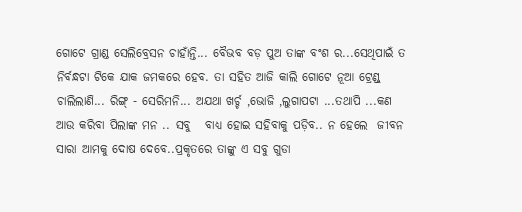ଗୋଟେ ଗ୍ରାଣ୍ଡ ସେଲିବ୍ରେସନ ଚାହାଁନ୍ତି... ବୈଭବ ବଡ଼ ପୁଅ ତାଙ୍କ ବଂଶ ର...ସେଥିପାଇଁ ତ ନିର୍ବନ୍ଧଟା ଟିକେ ଯାକ ଜମକରେ ହେବ. ତା ସହିତ ଆଜି କାଲି ଗୋଟେ ନୂଆ ଟ୍ରେଣ୍ଡ୍ ଚାଲିଲାଣି... ରିଙ୍ଗ୍ - ସେରିମନି... ଅଯଥା ଖର୍ଚ୍ଚ ,ଭୋଜି ,ଲୁଗାପଟା ...ତଥାପି ...କଣ ଆଉ କରିବା ପିଲାଙ୍କ ମନ .. ସବୁ   ବାଧ୍ୟ ହୋଇ ସହିବାକୁ ପଡ଼ିବ.. ନ ହେଲେ  ଜୀବନ ସାରା ଆମକୁ ଦୋଷ ଦେବେ..ପ୍ରକୃତରେ ତାଙ୍କୁ ଏ ସବୁ ଗୁଡା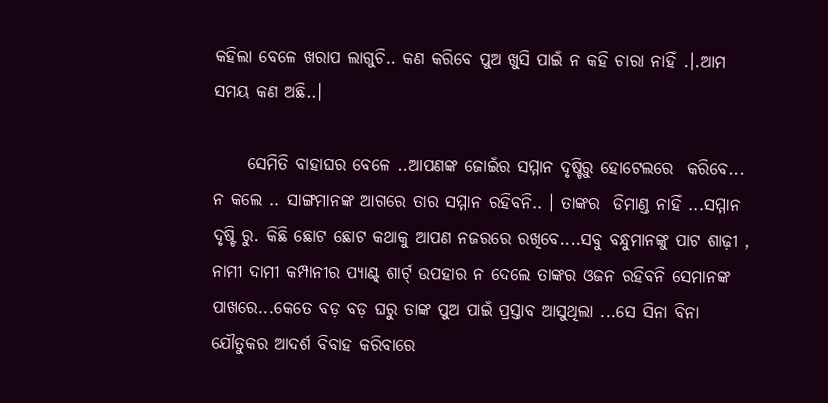କହିଲା ବେଳେ ଖରାପ ଲାଗୁଚି.. କଣ କରିବେ ପୁଅ ଖୁସି ପାଇଁ ନ କହି ଚାରା ନାହିଁ .।.ଆମ ସମୟ କଣ ଅଛି..।

     ସେମିତି ବାହାଘର ବେଳେ ..ଆପଣଙ୍କ ଜୋଇଁର ସମ୍ମାନ ଦୃଷ୍ଟିରୁ ହୋଟେଲରେ  କରିବେ... ନ କଲେ .. ସାଙ୍ଗମାନଙ୍କ ଆଗରେ ତାର ସମ୍ମାନ ରହିବନି.. । ତାଙ୍କର  ଡିମାଣ୍ଡ ନାହିଁ ...ସମ୍ମାନ ଦୃଷ୍ଟି ରୁ. କିଛି ଛୋଟ ଛୋଟ କଥାକୁ ଆପଣ ନଜରରେ ରଖିବେ....ସବୁ ବନ୍ଧୁମାନଙ୍କୁ ପାଟ ଶାଢ଼ୀ , ନାମୀ ଦାମୀ କମ୍ପାନୀର ପ୍ୟାଣ୍ଟ୍ ଶାର୍ଟ୍ ଉପହାର ନ ଦେଲେ ତାଙ୍କର ଓଜନ ରହିବନି ସେମାନଙ୍କ ପାଖରେ...କେତେ ବଡ଼ ବଡ଼ ଘରୁ ତାଙ୍କ ପୁଅ ପାଇଁ ପ୍ରସ୍ତାବ ଆସୁଥିଲା ...ସେ ସିନା ବିନା ଯୌତୁକର ଆଦର୍ଶ ବିବାହ କରିବାରେ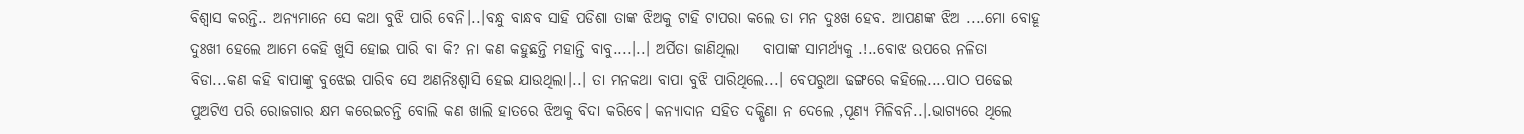ବିଶ୍ୱାସ କରନ୍ତି.. ଅନ୍ୟମାନେ ସେ କଥା ବୁଝି ପାରି ବେନି।..।ବନ୍ଧୁ ବାନ୍ଧବ ସାହି ପଡିଶା ତାଙ୍କ ଝିଅକୁ ଟାହି ଟାପରା କଲେ ତା ମନ ଦୁଃଖ ହେବ. ଆପଣଙ୍କ ଝିଅ ....ମୋ ବୋହୂ ଦୁଃଖୀ ହେଲେ ଆମେ କେହି ଖୁସି ହୋଇ ପାରି ବା କି? ନା କଣ କହୁଛନ୍ତି ମହାନ୍ତି ବାବୁ....।..। ଅର୍ପିତା ଜାଣିଥିଲା    ବାପାଙ୍କ ସାମର୍ଥ୍ୟକୁ .!..ବୋଝ ଉପରେ ନଳିତା ବିଡା...କଣ କହି ବାପାଙ୍କୁ ବୁଝେଇ ପାରିବ ସେ ଅଣନିଃଶ୍ୱାସି ହେଇ ଯାଉଥିଲା।..। ତା ମନକଥା ବାପା ବୁଝି ପାରିଥିଲେ...। ବେପରୁଆ ଢଙ୍ଗରେ କହିଲେ....ପାଠ ପଢେଇ ପୁଅଟିଏ ପରି ରୋଜଗାର କ୍ଷମ କରେଇଚନ୍ତି ବୋଲି କଣ ଖାଲି ହାତରେ ଝିଅକୁ ବିଦା କରିବେ। କନ୍ୟାଦାନ ସହିତ ଦକ୍ଷିଣା ନ ଦେଲେ ,ପୂଣ୍ୟ ମିଳିବନି..।.ଭାଗ୍ୟରେ ଥିଲେ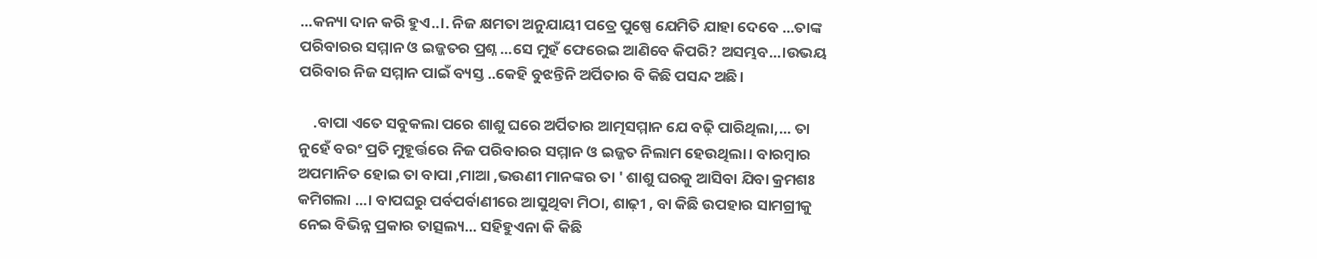...କନ୍ୟା ଦାନ କରି ହୁଏ..।. ନିଜ କ୍ଷମତା ଅନୁଯାୟୀ ପତ୍ରେ ପୁଷ୍ପେ ଯେମିତି ଯାହା ଦେବେ ...ତାଙ୍କ ପରିବାରର ସମ୍ମାନ ଓ ଇଜ୍ଜତର ପ୍ରଶ୍ନ ...ସେ ମୁହଁ ଫେରେଇ ଆଣିବେ କିପରି? ଅସମ୍ଭବ...।ଉଭୟ ପରିବାର ନିଜ ସମ୍ମାନ ପାଇଁ ବ୍ୟସ୍ତ ..କେହି ବୁଝନ୍ତିନି ଅର୍ପିତାର ବି କିଛି ପସନ୍ଦ ଅଛି।

    .ବାପା ଏତେ ସବୁକଲା ପରେ ଶାଶୁ ଘରେ ଅର୍ପିତାର ଆତ୍ମସମ୍ମାନ ଯେ ବଢ଼ି ପାରିଥିଲା,... ତା ନୁହେଁ ବରଂ ପ୍ରତି ମୁହୂର୍ତ୍ତରେ ନିଜ ପରିବାରର ସମ୍ମାନ ଓ ଇଜ୍ଜତ ନିଲାମ ହେଉଥିଲା। ବାରମ୍ବାର  ଅପମାନିତ ହୋଇ ତା ବାପା ,ମାଆ ,ଭଉଣୀ ମାନଙ୍କର ତା ' ଶାଶୁ ଘରକୁ ଆସିବା ଯିବା କ୍ରମଶଃ କମିଗଲା ...। ବାପଘରୁ ପର୍ବପର୍ବାଣୀରେ ଆସୁଥିବା ମିଠା, ଶାଢ଼ୀ , ବା କିଛି ଉପହାର ସାମଗ୍ରୀକୁ ନେଇ ବିଭିନ୍ନ ପ୍ରକାର ତାତ୍ସଲ୍ୟ... ସହିହୁଏନା କି କିଛି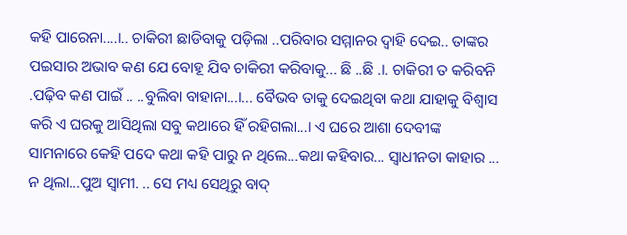କହି ପାରେନା....।.. ଚାକିରୀ ଛାଡିବାକୁ ପଡ଼ିଲା ..ପରିବାର ସମ୍ମାନର ଦ୍ୱାହି ଦେଇ.. ତାଙ୍କର ପଇସାର ଅଭାବ କଣ ଯେ ବୋହୂ ଯିବ ଚାକିରୀ କରିବାକୁ... ଛି ..ଛି .।. ଚାକିରୀ ତ କରିବନି .ପଢ଼ିବ କଣ ପାଇଁ .. ..ବୁଲିବା ବାହାନା...।... ବୈଭବ ତାକୁ ଦେଇଥିବା କଥା ଯାହାକୁ ବିଶ୍ୱାସ କରି ଏ ଘରକୁ ଆସିଥିଲା ସବୁ କଥାରେ ହିଁ ରହିଗଲା...। ଏ ଘରେ ଆଶା ଦେବୀଙ୍କ ସାମନାରେ କେହି ପଦେ କଥା କହି ପାରୁ ନ ଥିଲେ...କଥା କହିବାର... ସ୍ଵାଧୀନତା କାହାର ... ନ ଥିଲା...ପୁଅ ସ୍ୱାମୀ. .. ସେ ମଧ୍ୟ ସେଥିରୁ ବାଦ୍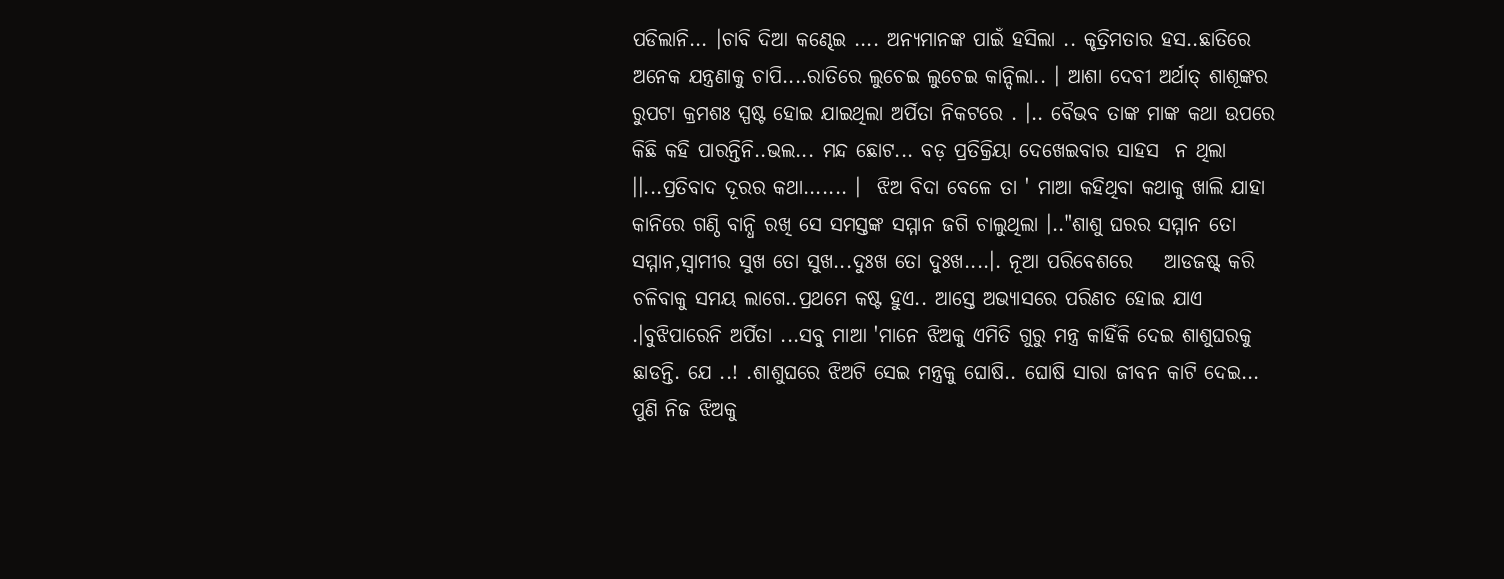ପଡିଲାନି... ।ଚାବି ଦିଆ କଣ୍ଢେଇ .... ଅନ୍ୟମାନଙ୍କ ପାଇଁ ହସିଲା .. କୃତ୍ରିମତାର ହସ..ଛାତିରେ ଅନେକ ଯନ୍ତ୍ରଣାକୁ ଚାପି....ରାତିରେ ଲୁଚେଇ ଲୁଚେଇ କାନ୍ଦିଲା.. । ଆଶା ଦେବୀ ଅର୍ଥାତ୍ ଶାଶୂଙ୍କର ରୁପଟା କ୍ରମଶଃ ସ୍ପଷ୍ଟ ହୋଇ ଯାଇଥିଲା ଅର୍ପିତା ନିକଟରେ . ।.. ବୈଭବ ତାଙ୍କ ମାଙ୍କ କଥା ଉପରେ କିଛି କହି ପାରନ୍ତିନି..ଭଲ... ମନ୍ଦ ଛୋଟ... ବଡ଼ ପ୍ରତିକ୍ରିୟା ଦେଖେଇବାର ସାହସ  ନ ଥିଲା ।।...ପ୍ରତିବାଦ ଦୂରର କଥା....... ।  ଝିଅ ବିଦା ବେଳେ ତା ' ମାଆ କହିଥିବା କଥାକୁ ଖାଲି ଯାହା କାନିରେ ଗଣ୍ଠି ବାନ୍ଧି ରଖି ସେ ସମସ୍ତଙ୍କ ସମ୍ମାନ ଜଗି ଚାଲୁଥିଲା ।.."ଶାଶୁ ଘରର ସମ୍ମାନ ତୋ ସମ୍ମାନ,ସ୍ୱାମୀର ସୁଖ ତୋ ସୁଖ...ଦୁଃଖ ତୋ ଦୁଃଖ....।. ନୂଆ ପରିବେଶରେ    ଆଡଜଷ୍ଟ୍ କରି ଚଳିବାକୁ ସମୟ ଲାଗେ..ପ୍ରଥମେ କଷ୍ଟ ହୁଏ.. ଆସ୍ତେ ଅଭ୍ୟାସରେ ପରିଣତ ହୋଇ ଯାଏ .।ବୁଝିପାରେନି ଅର୍ପିତା ...ସବୁ ମାଆ 'ମାନେ ଝିଅକୁ ଏମିତି ଗୁରୁ ମନ୍ତ୍ର କାହିଁକି ଦେଇ ଶାଶୁଘରକୁ ଛାଡନ୍ତି. ଯେ ..! .ଶାଶୁଘରେ ଝିଅଟି ସେଇ ମନ୍ତ୍ରକୁ ଘୋଷି.. ଘୋଷି ସାରା ଜୀବନ କାଟି ଦେଇ... ପୁଣି ନିଜ ଝିଅକୁ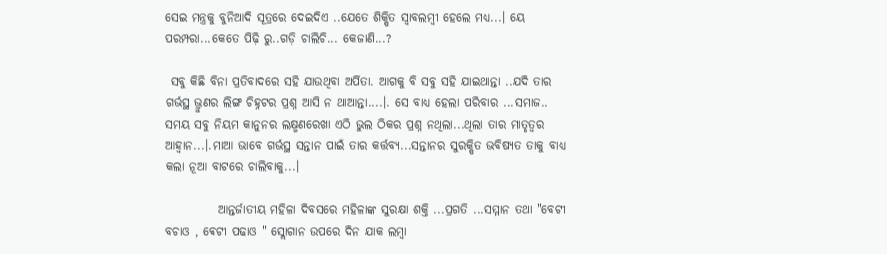ସେଇ ମନ୍ତ୍ରକୁ ବୁନିଆଦି ସୂତ୍ରରେ ଦେଇଦିଏ ..ଯେତେ ଶିକ୍ଷିତ ସ୍ୱାବଲମ୍ବୀ ହେଲେ ମଧ୍ୟ...। ୟେ ପରମ୍ପରା...କେତେ ପିଢ଼ି ରୁ..ଗଡ଼ି ଚାଲିଚି... କେଜାଣି...?

 ସବୁ କିଛି ବିନା ପ୍ରତିବାଦରେ ସହି ଯାଉଥିବା ଅର୍ପିତା. ଆଗକୁ ବି ସବୁ ସହି ଯାଇଥାନ୍ତା ..ଯଦି ତାର ଗର୍ଭସ୍ଥ ଭ୍ରୁଣର ଲିଙ୍ଗ ଚିହ୍ନଟର ପ୍ରଶ୍ନ ଆସି ନ ଥାଆନ୍ତା....।. ସେ ବାଧ୍ୟ ହେଲା ପରିବାର ...ସମାଜ.. ସମୟ ସବୁ ନିୟମ କାନୁନର ଲକ୍ଷ୍ମଣରେଖା ଏଠି ଭୁଲ ଠିକର ପ୍ରଶ୍ନ ନଥିଲା...ଥିଲା ତାର ମାତୃତ୍ଵର ଆହ୍ୱାନ...।.ମାଆ ଭାବେ ଗର୍ଭସ୍ଥ ସନ୍ତାନ ପାଇଁ ତାର କର୍ତ୍ତବ୍ୟ...ସନ୍ତାନର ସୁରକ୍ଷିତ ଭବିଷ୍ୟତ ତାକୁ ବାଧ୍ୟ କଲା ନୂଆ ବାଟରେ ଚାଲିବାକୁ...।

           ଆନ୍ତର୍ଜାତୀୟ ମହିଳା ଦିବସରେ ମହିଳାଙ୍କ ସୁରକ୍ଷା ଶକ୍ତି ...ପ୍ରଗତି ...ସମ୍ମାନ ତଥା "ବେଟୀ ବଚାଓ , ଵେଟୀ ପଢାଓ " ସ୍ଲୋଗାନ ଉପରେ ଦିନ ଯାକ ଲମ୍ବା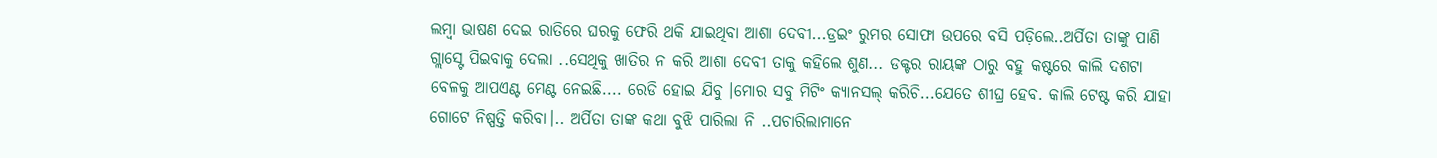ଲମ୍ବା ଭାଷଣ ଦେଇ ରାତିରେ ଘରକୁ ଫେରି ଥକି ଯାଇଥିବା ଆଶା ଦେବୀ...ଡ୍ରଇଂ ରୁମର ସୋଫା ଉପରେ ବସି ପଡ଼ିଲେ..ଅର୍ପିତା ତାଙ୍କୁ ପାଣି ଗ୍ଲାସ୍ଟେ ପିଇବାକୁ ଦେଲା ..ସେଥିକୁ ଖାତିର ନ କରି ଆଶା ଦେବୀ ତାକୁ କହିଲେ ଶୁଣ... ଡକ୍ଟର ରାୟଙ୍କ ଠାରୁ ବହୁ କଷ୍ଟରେ କାଲି ଦଶଟା ବେଳକୁ ଆପଏଣ୍ଟ ମେଣ୍ଟ ନେଇଛି.... ରେଡି ହୋଇ ଯିବୁ ।ମୋର ସବୁ ମିଟିଂ କ୍ୟାନସଲ୍ କରିଚି...ଯେତେ ଶୀଘ୍ର ହେବ. କାଲି ଟେଷ୍ଟ କରି ଯାହା ଗୋଟେ ନିଷ୍ପତ୍ତି କରିବା।.. ଅର୍ପିତା ତାଙ୍କ କଥା ବୁଝି ପାରିଲା ନି ..ପଚାରିଲାମାନେ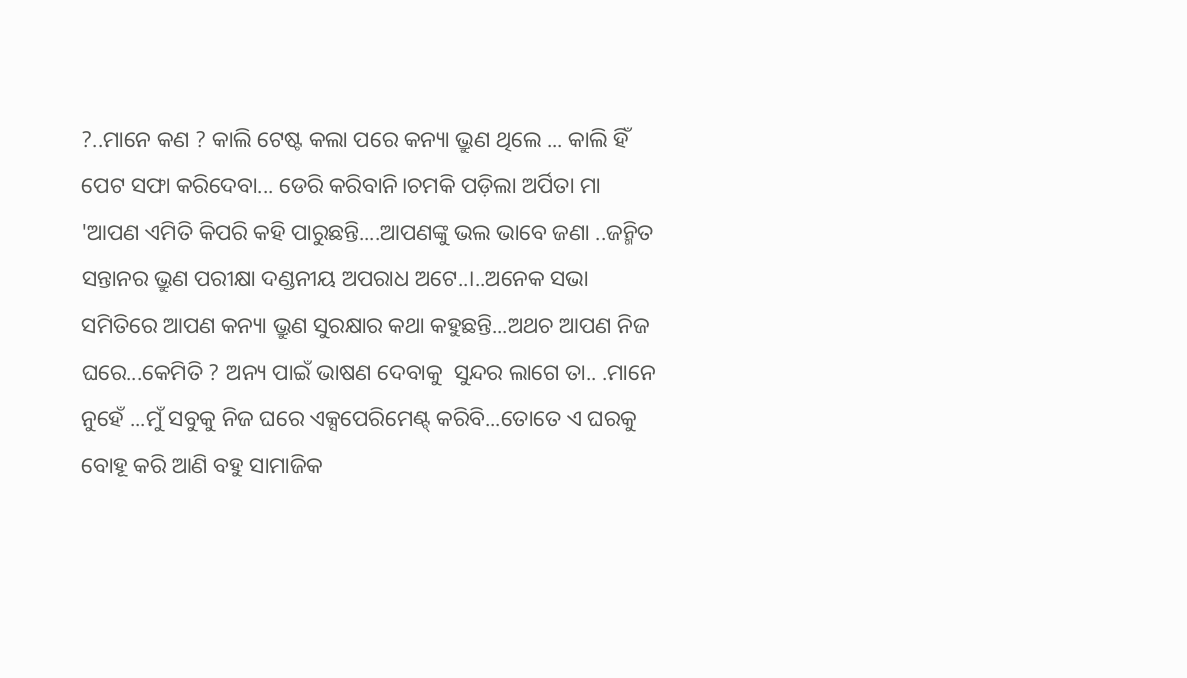?..ମାନେ କଣ ? କାଲି ଟେଷ୍ଟ କଲା ପରେ କନ୍ୟା ଭ୍ରୁଣ ଥିଲେ ... କାଲି ହିଁ ପେଟ ସଫା କରିଦେବା... ଡେରି କରିବାନି।ଚମକି ପଡ଼ିଲା ଅର୍ପିତା ମା 'ଆପଣ ଏମିତି କିପରି କହି ପାରୁଛନ୍ତି....ଆପଣଙ୍କୁ ଭଲ ଭାବେ ଜଣା ..ଜନ୍ମିତ ସନ୍ତାନର ଭ୍ରୁଣ ପରୀକ୍ଷା ଦଣ୍ଡନୀୟ ଅପରାଧ ଅଟେ..।..ଅନେକ ସଭା ସମିତିରେ ଆପଣ କନ୍ୟା ଭ୍ରୁଣ ସୁରକ୍ଷାର କଥା କହୁଛନ୍ତି...ଅଥଚ ଆପଣ ନିଜ ଘରେ...କେମିତି ? ଅନ୍ୟ ପାଇଁ ଭାଷଣ ଦେବାକୁ  ସୁନ୍ଦର ଲାଗେ ତା.. .ମାନେ ନୁହେଁ ...ମୁଁ ସବୁକୁ ନିଜ ଘରେ ଏକ୍ସପେରିମେଣ୍ଟ୍ କରିବି...ତୋତେ ଏ ଘରକୁ ବୋହୂ କରି ଆଣି ବହୁ ସାମାଜିକ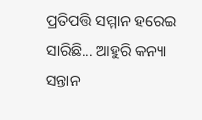ପ୍ରତିପତ୍ତି ସମ୍ମାନ ହରେଇ ସାରିଛି... ଆହୁରି କନ୍ୟା ସନ୍ତାନ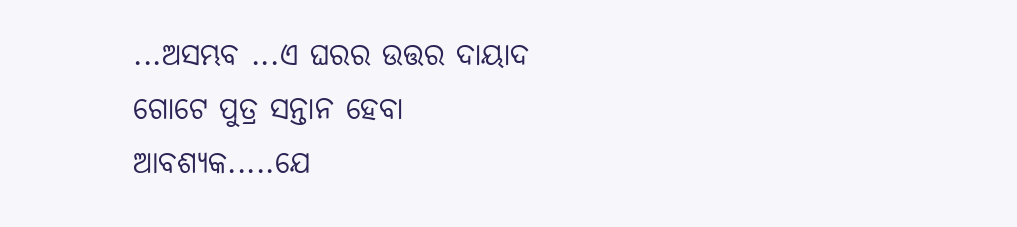...ଅସମ୍ଭବ ...ଏ ଘରର ଉତ୍ତର ଦାୟାଦ ଗୋଟେ ପୁତ୍ର ସନ୍ତାନ ହେବା ଆବଶ୍ୟକ.....ଯେ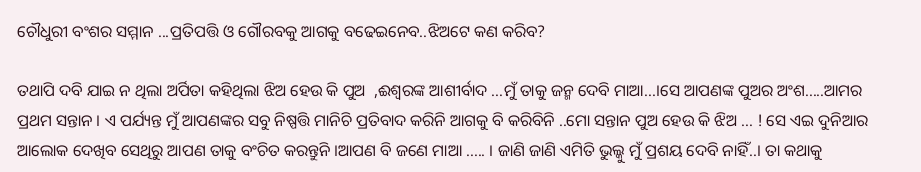ଚୌଧୁରୀ ବଂଶର ସମ୍ମାନ ...ପ୍ରତିପତ୍ତି ଓ ଗୌରବକୁ ଆଗକୁ ବଢେଇନେବ..ଝିଅଟେ କଣ କରିବ?

ତଥାପି ଦବି ଯାଇ ନ ଥିଲା ଅର୍ପିତା କହିଥିଲା ଝିଅ ହେଉ କି ପୁଅ  ,ଈଶ୍ଵରଙ୍କ ଆଶୀର୍ବାଦ ...ମୁଁ ତାକୁ ଜନ୍ମ ଦେବି ମାଆ...।ସେ ଆପଣଙ୍କ ପୁଅର ଅଂଶ.....ଆମର ପ୍ରଥମ ସନ୍ତାନ । ଏ ପର୍ଯ୍ୟନ୍ତ ମୁଁ ଆପଣଙ୍କର ସବୁ ନିଷ୍ପତ୍ତି ମାନିଚି ପ୍ରତିବାଦ କରିନି ଆଗକୁ ବି କରିବିନି ..ମୋ ସନ୍ତାନ ପୁଅ ହେଉ କି ଝିଅ ... ! ସେ ଏଇ ଦୁନିଆର ଆଲୋକ ଦେଖିବ ସେଥିରୁ ଆପଣ ତାକୁ ବଂଚିତ କରନ୍ତୁନି ।ଆପଣ ବି ଜଣେ ମାଆ ..... । ଜାଣି ଜାଣି ଏମିତି ଭୁଲ୍କୁ ମୁଁ ପ୍ରଶୟ ଦେବି ନାହିଁ..। ତା କଥାକୁ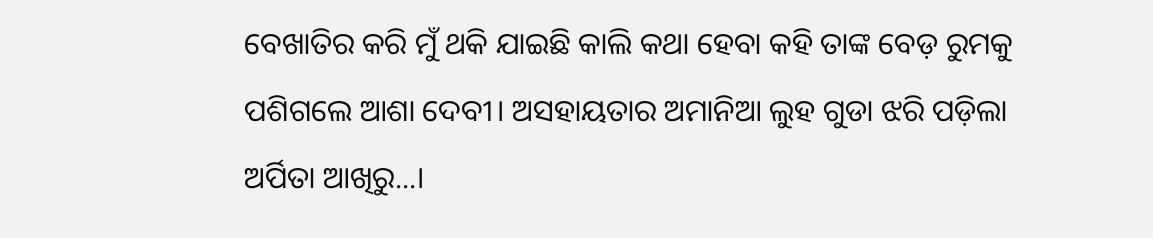ବେଖାତିର କରି ମୁଁ ଥକି ଯାଇଛି କାଲି କଥା ହେବା କହି ତାଙ୍କ ବେଡ଼ ରୁମକୁ ପଶିଗଲେ ଆଶା ଦେବୀ। ଅସହାୟତାର ଅମାନିଆ ଲୁହ ଗୁଡା ଝରି ପଡ଼ିଲା ଅର୍ପିତା ଆଖିରୁ...।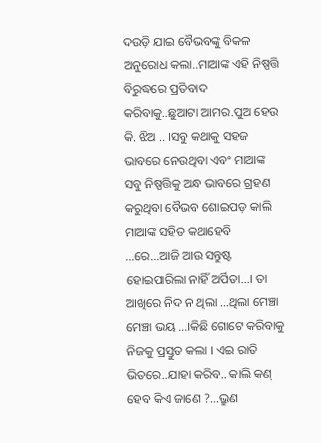ଦଉଡ଼ି ଯାଇ ବୈଭବଙ୍କୁ ବିକଳ ଅନୁରୋଧ କଲା..ମାଆଙ୍କ ଏହି ନିଷ୍ପତ୍ତି ବିରୁଦ୍ଧରେ ପ୍ରତିବାଦ କରିବାକୁ..ଛୁଆଟା ଆମର.ପୁଅ ହେଉ କି. ଝିଅ .. ।ସବୁ କଥାକୁ ସହଜ ଭାବରେ ନେଉଥିବା ଏବଂ ମାଆଙ୍କ ସବୁ ନିଷ୍ପତ୍ତିକୁ ଅନ୍ଧ ଭାବରେ ଗ୍ରହଣ କରୁଥିବା ବୈଭବ ଶୋଇପଡ଼ କାଲି ମାଆଙ୍କ ସହିତ କଥାହେବି ...ରେ...ଆଜି ଆଉ ସନ୍ତୁଷ୍ଟ ହୋଇପାରିଲା ନାହିଁ ଅର୍ପିତା...। ତା ଆଖିରେ ନିଦ ନ ଥିଲା ...ଥିଲା ମେଞ୍ଚା ମେଞ୍ଚା ଭୟ ...।କିଛି ଗୋଟେ କରିବାକୁ ନିଜକୁ ପ୍ରସ୍ତୁତ କଲା । ଏଇ ରାତି ଭିତରେ..ଯାହା କରିବ.. କାଲି କଣ୍ ହେବ କିଏ ଜାଣେ ?...ଭ୍ରୁଣ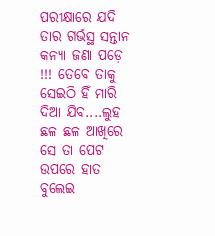ପରୀକ୍ଷାରେ ଯଦି ତାର ଗର୍ଭସ୍ଥ ସନ୍ତାନ କନ୍ୟା ଜଣା ପଡ଼େ !!! ତେବେ ତାକୁ ସେଇଠି ହିଁ ମାରି ଦିଆ ଯିବ....ଲୁହ ଛଳ ଛଳ ଆଖିରେ ସେ ତା ପେଟ ଉପରେ ହାତ ବୁଲେଇ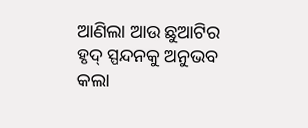ଆଣିଲା ଆଉ ଛୁଆଟିର ହୃଦ୍ ସ୍ପନ୍ଦନକୁ ଅନୁଭବ କଲା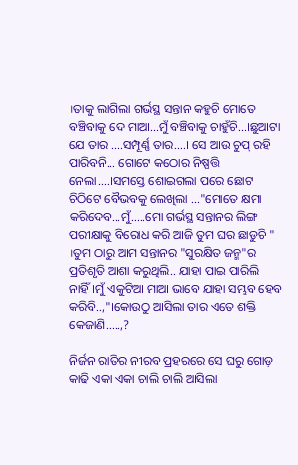।ତାକୁ ଲାଗିଲା ଗର୍ଭସ୍ଥ ସନ୍ତାନ କହୁଚି ମୋତେ ବଞ୍ଚିବାକୁ ଦେ ମାଆ...ମୁଁ ବଞ୍ଚିବାକୁ ଚାହୁଁଚି...।ଛୁଆଟା ଯେ ତାର ....ସମ୍ପୂର୍ଣ୍ଣ ତାର....। ସେ ଆଉ ଚୁପ୍ ରହି ପାରିବନି... ଗୋଟେ କଠୋର ନିଷ୍ପତ୍ତି ନେଲା....।ସମସ୍ତେ ଶୋଇଗଲା ପରେ ଛୋଟ ଚିଠିଟେ ବୈଭବକୁ ଲେଖିଲା ..."ମୋତେ କ୍ଷମା କରିଦେବ...ମୁଁ.....ମୋ ଗର୍ଭସ୍ଥ ସନ୍ତାନର ଲିଙ୍ଗ ପରୀକ୍ଷାକୁ ବିରୋଧ କରି ଆଜି ତୁମ ଘର ଛାଡୁଚି " ।ତୁମ ଠାରୁ ଆମ ସନ୍ତାନର "ସୁରକ୍ଷିତ ଜନ୍ମ"ର ପ୍ରତିଶୃତି ଆଶା କରୁଥିଲି.. ଯାହା ପାଇ ପାରିଲି ନାହିଁ।ମୁଁ ଏକୁଟିଆ ମାଆ ଭାବେ ଯାହା ସମ୍ଭବ ହେବ କରିବି..,"।କୋଉଠୁ ଆସିଲା ତାର ଏତେ ଶକ୍ତି କେଜାଣି.....,?

ନିର୍ଜନ ରାତିର ନୀରବ ପ୍ରହରରେ ସେ ଘରୁ ଗୋଡ଼ କାଢି ଏକା ଏକା ଚାଲି ଚାଲି ଆସିଲା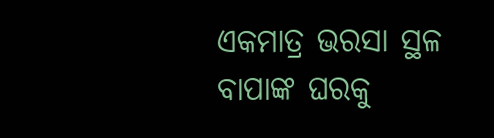ଏକମାତ୍ର ଭରସା ସ୍ଥଳ ବାପାଙ୍କ ଘରକୁ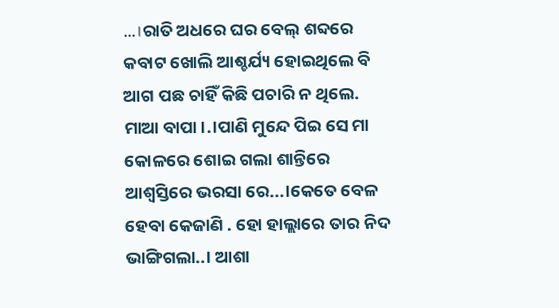...।ରାତି ଅଧରେ ଘର ବେଲ୍ ଶବ୍ଦରେ କବାଟ ଖୋଲି ଆଶ୍ଚର୍ଯ୍ୟ ହୋଇଥିଲେ ବି  ଆଗ ପଛ ଚାହିଁ କିଛି ପଚାରି ନ ଥିଲେ. ମାଆ ବାପା।.।ପାଣି ମୁନ୍ଦେ ପିଇ ସେ ମା କୋଳରେ ଶୋଇ ଗଲା ଶାନ୍ତିରେ ଆଶ୍ୱସ୍ତିରେ ଭରସା ରେ...।କେତେ ବେଳ ହେବା କେଜାଣି . ହୋ ହାଲ୍ଲାରେ ତାର ନିଦ ଭାଙ୍ଗିଗଲା..। ଆଶା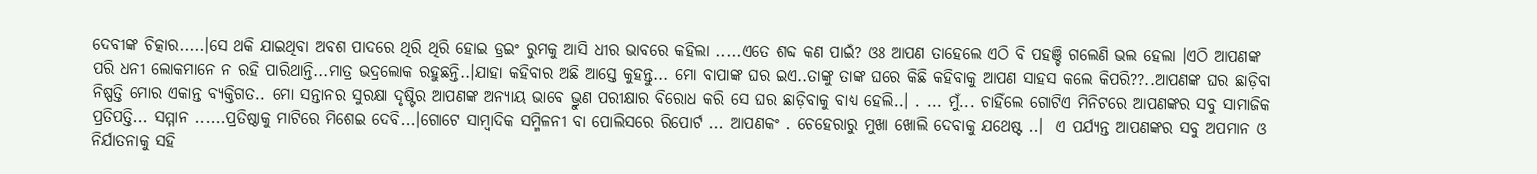ଦେବୀଙ୍କ ଚିତ୍କାର.....।ସେ ଥକି ଯାଇଥିବା ଅବଶ ପାଦରେ ଥିରି ଥିରି ହୋଇ ଡ୍ରଇଂ ରୁମକୁ ଆସି ଧୀର ଭାବରେ କହିଲା .....ଏତେ ଶବ୍ଦ କଣ ପାଇଁ? ଓଃ ଆପଣ ତାହେଲେ ଏଠି ବି ପହଞ୍ଚି ଗଲେଣି ଭଲ ହେଲା ।ଏଠି ଆପଣଙ୍କ ପରି ଧନୀ ଲୋକମାନେ ନ ରହି ପାରିଥାନ୍ତି...ମାତ୍ର ଭଦ୍ରଲୋକ ରହୁଛନ୍ତି..।ଯାହା କହିବାର ଅଛି ଆସ୍ତେ କୁହନ୍ତୁ... ମୋ ବାପାଙ୍କ ଘର ଇଏ..ତାଙ୍କୁ ତାଙ୍କ ଘରେ କିଛି କହିବାକୁ ଆପଣ ସାହସ କଲେ କିପରି??..ଆପଣଙ୍କ ଘର ଛାଡ଼ିବା ନିଷ୍ପତ୍ତି ମୋର ଏକାନ୍ତ ବ୍ୟକ୍ତିଗତ.. ମୋ ସନ୍ତାନର ସୁରକ୍ଷା ଦୃଷ୍ଟିର ଆପଣଙ୍କ ଅନ୍ୟାୟ ଭାବେ ଭ୍ରୁଣ ପରୀକ୍ଷାର ବିରୋଧ କରି ସେ ଘର ଛାଡ଼ିବାକୁ ବାଧ୍ୟ ହେଲି..। . ... ମୁଁ... ଚାହିଁଲେ ଗୋଟିଏ ମିନିଟରେ ଆପଣଙ୍କର ସବୁ ସାମାଜିକ ପ୍ରତିପତ୍ତି... ସମ୍ମାନ ......ପ୍ରତିଷ୍ଠାକୁ ମାଟିରେ ମିଶେଇ ଦେବି...।ଗୋଟେ ସାମ୍ବାଦିକ ସମ୍ମିଳନୀ ବା ପୋଲିସରେ ରିପୋର୍ଟ ... ଆପଣକଂ . ଚେହେରାରୁ ମୁଖା ଖୋଲି ଦେବାକୁ ଯଥେଷ୍ଟ ..।  ଏ ପର୍ଯ୍ୟନ୍ତ ଆପଣଙ୍କର ସବୁ ଅପମାନ ଓ ନିର୍ଯାତନାକୁ ସହି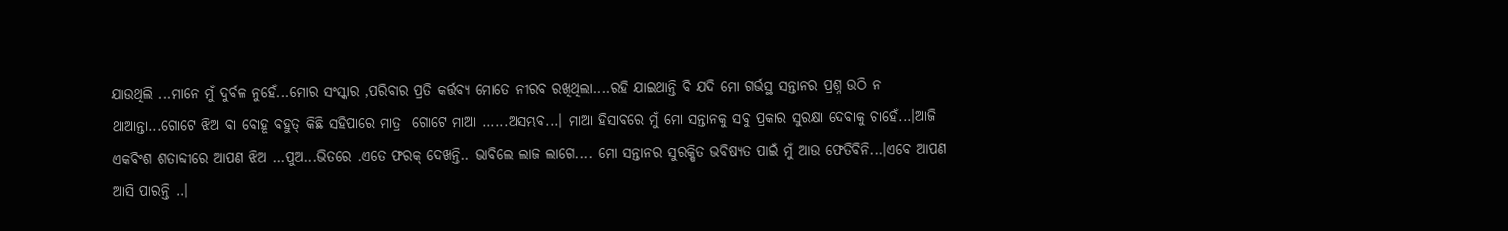ଯାଉଥିଲି ...ମାନେ ମୁଁ ଦୁର୍ବଳ ନୁହେଁ...ମୋର ସଂସ୍କାର ,ପରିବାର ପ୍ରତି କର୍ତ୍ତବ୍ୟ ମୋତେ ନୀରବ ରଖିଥିଲା....ରହି ଯାଇଥାନ୍ତି ବି ଯଦି ମୋ ଗର୍ଭସ୍ଥ ସନ୍ତାନର ପ୍ରଶ୍ନ ଉଠି ନ ଥାଆନ୍ତା...ଗୋଟେ ଝିଅ ବା ବୋହୂ ବହୁତ୍ କିଛି ସହିପାରେ ମାତ୍ର  ଗୋଟେ ମାଆ ......ଅସମ୍ଭବ...। ମାଆ ହିସାବରେ ମୁଁ ମୋ ସନ୍ତାନକୁ ସବୁ ପ୍ରକାର ସୁରକ୍ଷା ଦେବାକୁ ଚାହେଁ...।ଆଜି ଏକବିଂଶ ଶତାବ୍ଦୀରେ ଆପଣ ଝିଅ ...ପୁଅ...ଭିତରେ .ଏତେ ଫରକ୍ ଦେଖନ୍ତି.. ଭାବିଲେ ଲାଜ ଲାଗେ.... ମୋ ସନ୍ତାନର ସୁରକ୍ଷିତ ଭବିଷ୍ୟତ ପାଇଁ ମୁଁ ଆଉ ଫେତିବିନି...।ଏବେ ଆପଣ ଆସି ପାରନ୍ତି ..।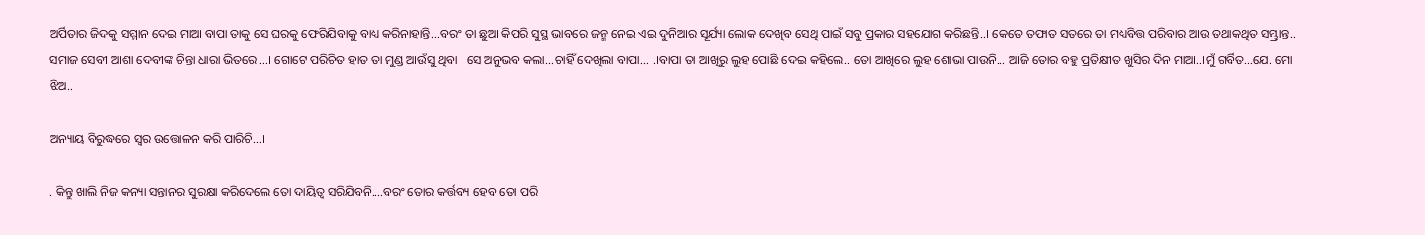ଅର୍ପିତାର ଜିଦକୁ ସମ୍ମାନ ଦେଇ ମାଆ ବାପା ତାକୁ ସେ ଘରକୁ ଫେରିଯିବାକୁ ବାଧ୍ୟ କରିନାହାନ୍ତି...ବରଂ ତା ଛୁଆ କିପରି ସୁସ୍ଥ ଭାବରେ ଜନ୍ମ ନେଇ ଏଇ ଦୁନିଆର ସୂର୍ଯ୍ୟା ଲୋକ ଦେଖିବ ସେଥି ପାଇଁ ସବୁ ପ୍ରକାର ସହଯୋଗ କରିଛନ୍ତି..। କେତେ ତଫାତ ସତରେ ତା ମଧ୍ୟବିତ୍ତ ପରିବାର ଆଉ ତଥାକଥିତ ସମ୍ଭ୍ରାନ୍ତ.. ସମାଜ ସେବୀ ଆଶା ଦେବୀଙ୍କ ଚିନ୍ତା ଧାରା ଭିତରେ...। ଗୋଟେ ପରିଚିତ ହାତ ତା ମୁଣ୍ଡ ଆଉଁସୁ ଥିବା   ସେ ଅନୁଭବ କଲା...ଚାହିଁ ଦେଖିଲା ବାପା... .।ବାପା ତା ଆଖିରୁ ଲୁହ ପୋଛି ଦେଇ କହିଲେ.. ତୋ ଆଖିରେ ଲୁହ ଶୋଭା ପାଉନି... ଆଜି ତୋର ବହୁ ପ୍ରତିକ୍ଷୀତ ଖୁସିର ଦିନ ମାଆ..।ମୁଁ ଗର୍ବିତ...ଯେ. ମୋ ଝିଅ..

ଅନ୍ୟାୟ ବିରୁଦ୍ଧରେ ସ୍ୱର ଉତ୍ତୋଳନ କରି ପାରିଚି...।

. କିନ୍ତୁ ଖାଲି ନିଜ କନ୍ୟା ସନ୍ତାନର ସୁରକ୍ଷା କରିଦେଲେ ତୋ ଦାୟିତ୍ଵ ସରିଯିବନି....ବରଂ ତୋର କର୍ତ୍ତବ୍ୟ ହେବ ତୋ ପରି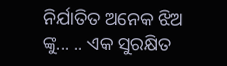ନିର୍ଯାତିତ ଅନେକ ଝିଅ ଙ୍କୁ... .. ଏକ ସୁରକ୍ଷିତ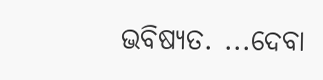ଭବିଷ୍ୟତ. ...ଦେବା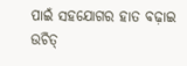ପାଇଁ ସହଯୋଗର ହାତ ବଢ଼ାଇ ଉଚିତ୍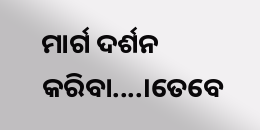ମାର୍ଗ ଦର୍ଶନ କରିବା....।ତେବେ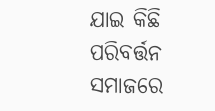ଯାଇ କିଛି ପରିବର୍ତ୍ତନ ସମାଜରେ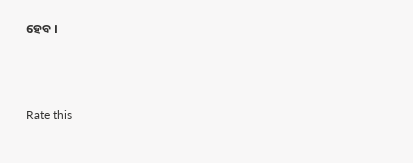ହେବ ।



Rate this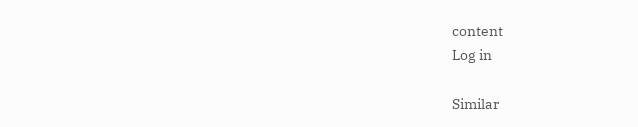content
Log in

Similar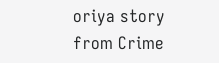oriya story from Crime